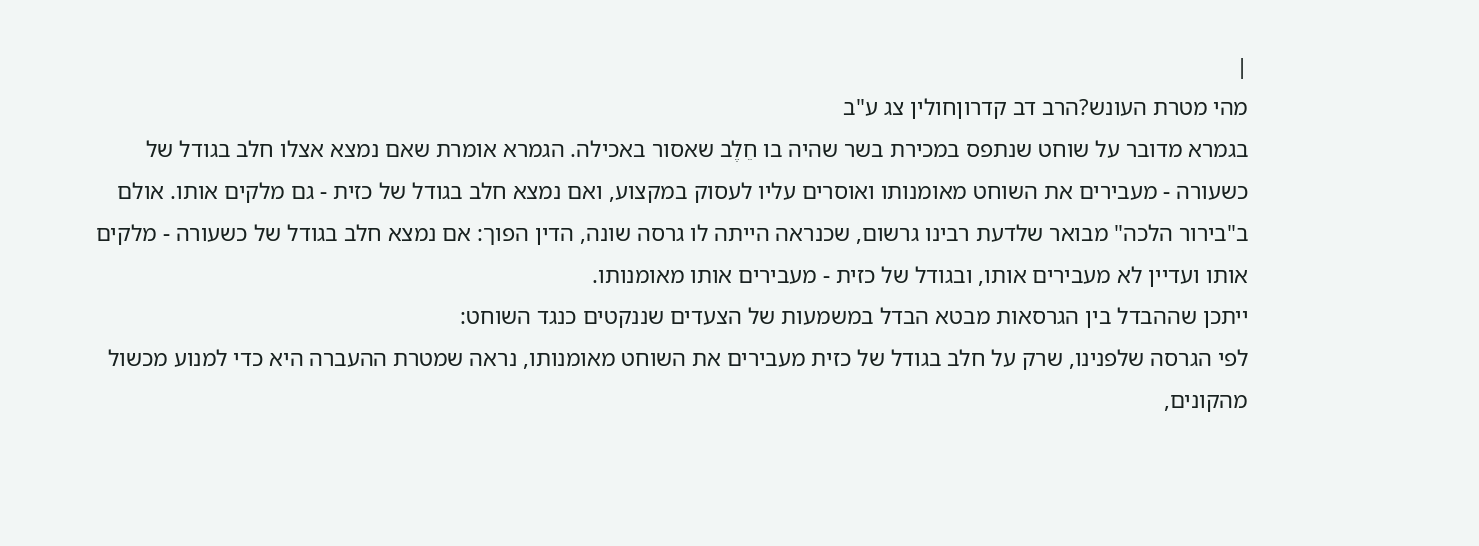|
מהי מטרת העונש?הרב דב קדרוןחולין צג ע"ב
בגמרא מדובר על שוחט שנתפס במכירת בשר שהיה בו חֵלֶב שאסור באכילה. הגמרא אומרת שאם נמצא אצלו חלב בגודל של כשעורה - מעבירים את השוחט מאומנותו ואוסרים עליו לעסוק במקצוע, ואם נמצא חלב בגודל של כזית - גם מלקים אותו. אולם ב"בירור הלכה" מבואר שלדעת רבינו גרשום, שכנראה הייתה לו גרסה שונה, הדין הפוך: אם נמצא חלב בגודל של כשעורה - מלקים אותו ועדיין לא מעבירים אותו, ובגודל של כזית - מעבירים אותו מאומנותו.
ייתכן שההבדל בין הגרסאות מבטא הבדל במשמעות של הצעדים שננקטים כנגד השוחט:
לפי הגרסה שלפנינו, שרק על חלב בגודל של כזית מעבירים את השוחט מאומנותו, נראה שמטרת ההעברה היא כדי למנוע מכשול מהקונים,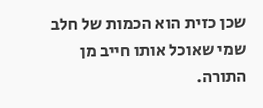שכן כזית הוא הכמות של חלב שמי שאוכל אותו חייב מן התורה.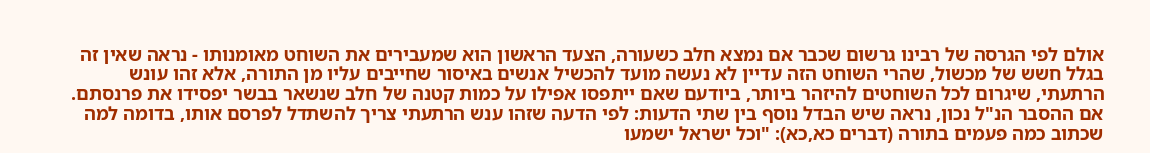אולם לפי הגרסה של רבינו גרשום שכבר אם נמצא חלב כשעורה, הצעד הראשון הוא שמעבירים את השוחט מאומנותו - נראה שאין זה בגלל חשש של מכשול, שהרי השוחט הזה עדיין לא נעשה מועד להכשיל אנשים באיסור שחייבים עליו מן התורה, אלא זהו עונש הרתעתי, שיגרום לכל השוחטים להיזהר ביותר, ביודעם שאם ייתפסו אפילו על כמות קטנה של חלב שנשאר בבשר יפסידו את פרנסתם.
אם ההסבר הנ"ל נכון, נראה שיש הבדל נוסף בין שתי הדעות: לפי הדעה שזהו ענש הרתעתי צריך להשתדל לפרסם אותו, בדומה למה שכתוב כמה פעמים בתורה (דברים כא,כא): "וכל ישראל ישמעו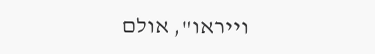וייראו", אולם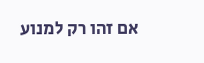אם זהו רק למנוע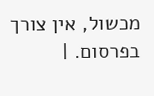מכשול, אין צורך בפרסום. |